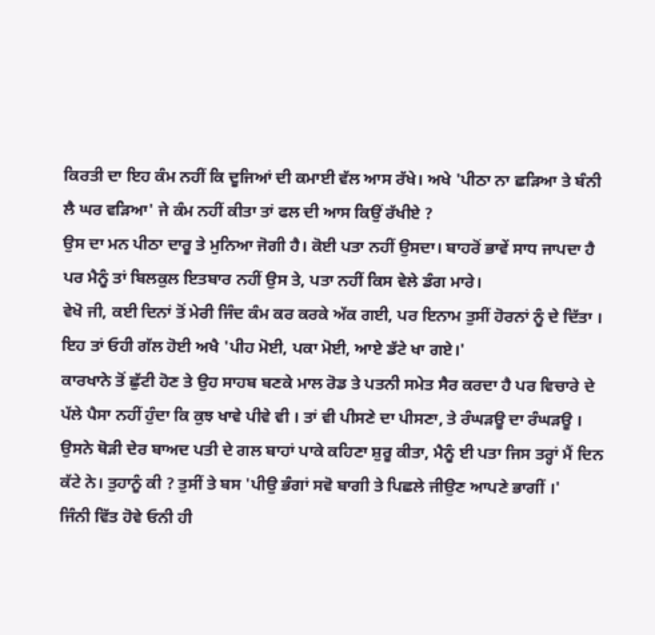ਕਿਰਤੀ ਦਾ ਇਹ ਕੰਮ ਨਹੀਂ ਕਿ ਦੂਜਿਆਂ ਦੀ ਕਮਾਈ ਵੱਲ ਆਸ ਰੱਖੇ। ਅਖੇ 'ਪੀਠਾ ਨਾ ਛੜਿਆ ਤੇ ਬੰਨੀ ਲੈ ਘਰ ਵੜਿਆ' ਜੇ ਕੰਮ ਨਹੀਂ ਕੀਤਾ ਤਾਂ ਫਲ ਦੀ ਆਸ ਕਿਉਂ ਰੱਖੀਏ ?
ਉਸ ਦਾ ਮਨ ਪੀਠਾ ਦਾਰੂ ਤੇ ਮੁਨਿਆ ਜੋਗੀ ਹੈ। ਕੋਈ ਪਤਾ ਨਹੀਂ ਉਸਦਾ। ਬਾਹਰੋਂ ਭਾਵੇਂ ਸਾਧ ਜਾਪਦਾ ਹੈ ਪਰ ਮੈਨੂੰ ਤਾਂ ਬਿਲਕੁਲ ਇਤਬਾਰ ਨਹੀਂ ਉਸ ਤੇ, ਪਤਾ ਨਹੀਂ ਕਿਸ ਵੇਲੇ ਡੰਗ ਮਾਰੇ।
ਵੇਖੋ ਜੀ, ਕਈ ਦਿਨਾਂ ਤੋਂ ਮੇਰੀ ਜਿੰਦ ਕੰਮ ਕਰ ਕਰਕੇ ਅੱਕ ਗਈ, ਪਰ ਇਨਾਮ ਤੁਸੀਂ ਹੋਰਨਾਂ ਨੂੰ ਦੇ ਦਿੱਤਾ । ਇਹ ਤਾਂ ਓਹੀ ਗੱਲ ਹੋਈ ਅਖੈ 'ਪੀਹ ਮੋਈ, ਪਕਾ ਮੋਈ, ਆਏ ਡੱਟੇ ਖਾ ਗਏ।'
ਕਾਰਖਾਨੇ ਤੋਂ ਛੁੱਟੀ ਹੋਣ ਤੇ ਉਹ ਸਾਹਬ ਬਣਕੇ ਮਾਲ ਰੋਡ ਤੇ ਪਤਨੀ ਸਮੇਤ ਸੈਰ ਕਰਦਾ ਹੈ ਪਰ ਵਿਚਾਰੇ ਦੇ ਪੱਲੇ ਪੈਸਾ ਨਹੀਂ ਹੁੰਦਾ ਕਿ ਕੁਝ ਖਾਵੇ ਪੀਵੇ ਵੀ । ਤਾਂ ਵੀ ਪੀਸਣੇ ਦਾ ਪੀਸਣਾ, ਤੇ ਰੰਘੜਊ ਦਾ ਰੰਘੜਊ ।
ਉਸਨੇ ਥੋੜੀ ਦੇਰ ਬਾਅਦ ਪਤੀ ਦੇ ਗਲ ਬਾਹਾਂ ਪਾਕੇ ਕਹਿਣਾ ਸ਼ੁਰੂ ਕੀਤਾ, ਮੈਨੂੰ ਈ ਪਤਾ ਜਿਸ ਤਰ੍ਹਾਂ ਮੈਂ ਦਿਨ ਕੱਟੇ ਨੇ। ਤੁਹਾਨੂੰ ਕੀ ? ਤੁਸੀਂ ਤੇ ਬਸ 'ਪੀਉ ਭੰਗਾਂ ਸਵੋ ਬਾਗੀ ਤੇ ਪਿਛਲੇ ਜੀਉਣ ਆਪਣੇ ਭਾਗੀਂ ।'
ਜਿੰਨੀ ਵਿੱਤ ਹੋਵੇ ਓਨੀ ਹੀ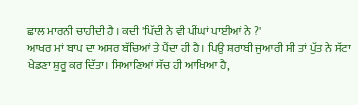ਛਾਲ ਮਾਰਨੀ ਚਾਹੀਦੀ ਹੈ । ਕਦੀ 'ਪਿੱਦੀ ਨੇ ਵੀ ਪੀਂਘਾਂ ਪਾਈਆਂ ਨੇ ?'
ਆਖਰ ਮਾਂ ਬਾਪ ਦਾ ਅਸਰ ਬੱਚਿਆਂ ਤੇ ਪੈਂਦਾ ਹੀ ਹੈ। ਪਿਉ ਸ਼ਰਾਬੀ ਜੁਆਰੀ ਸੀ ਤਾਂ ਪੁੱਤ ਨੇ ਸੱਟਾ ਖੇਡਣਾ ਸ਼ੁਰੂ ਕਰ ਦਿੱਤਾ। ਸਿਆਣਿਆਂ ਸੱਚ ਹੀ ਆਖਿਆ ਹੈ,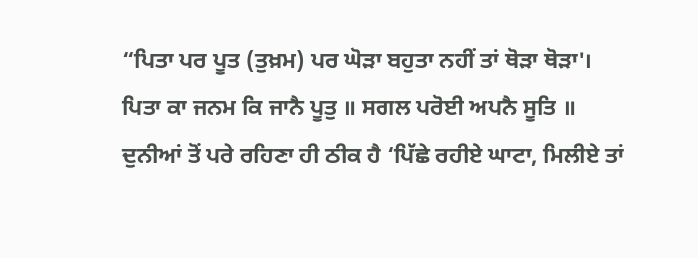“ਪਿਤਾ ਪਰ ਪੂਤ (ਤੁਖ਼ਮ) ਪਰ ਘੋੜਾ ਬਹੁਤਾ ਨਹੀਂ ਤਾਂ ਥੋੜਾ ਥੋੜਾ'।
ਪਿਤਾ ਕਾ ਜਨਮ ਕਿ ਜਾਨੈ ਪੂਤੁ ॥ ਸਗਲ ਪਰੋਈ ਅਪਨੈ ਸੂਤਿ ॥
ਦੁਨੀਆਂ ਤੋਂ ਪਰੇ ਰਹਿਣਾ ਹੀ ਠੀਕ ਹੈ ‘ਪਿੱਛੇ ਰਹੀਏ ਘਾਟਾ, ਮਿਲੀਏ ਤਾਂ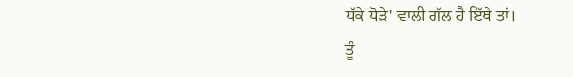ਧੱਕੇ ਧੋੜੇ' ਵਾਲੀ ਗੱਲ ਹੈ ਇੱਥੇ ਤਾਂ।
ਤੂੰ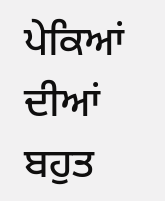ਪੇਕਿਆਂ ਦੀਆਂ ਬਹੁਤ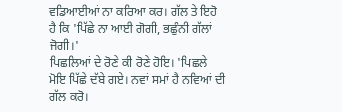ਵਡਿਆਈਆਂ ਨਾ ਕਰਿਆ ਕਰ। ਗੱਲ ਤੇ ਇਹੋ ਹੈ ਕਿ 'ਪਿੱਛੇ ਨਾ ਆਈ ਗੋਗੀ, ਭਛੁੰਨੀ ਗੱਲਾਂ ਜੋਗੀ।'
ਪਿਛਲਿਆਂ ਦੇ ਰੋਣੇ ਕੀ ਰੋਣੇ ਹੋਇ। 'ਪਿਛਲੇ ਮੋਇ ਪਿੱਛੇ ਦੱਬੇ ਗਏ। ਨਵਾਂ ਸਮਾਂ ਹੈ ਨਵਿਆਂ ਦੀ ਗੱਲ ਕਰੋ।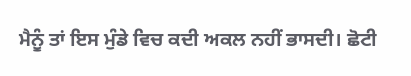ਮੈਨੂੰ ਤਾਂ ਇਸ ਮੁੰਡੇ ਵਿਚ ਕਦੀ ਅਕਲ ਨਹੀਂ ਭਾਸਦੀ। ਛੋਟੀ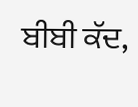ਬੀਬੀ ਕੱਦ,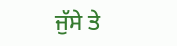ਜੁੱਸੇ ਤੇ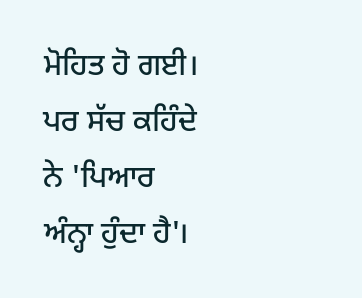ਮੋਹਿਤ ਹੋ ਗਈ। ਪਰ ਸੱਚ ਕਹਿੰਦੇ ਨੇ 'ਪਿਆਰ ਅੰਨ੍ਹਾ ਹੁੰਦਾ ਹੈ'।